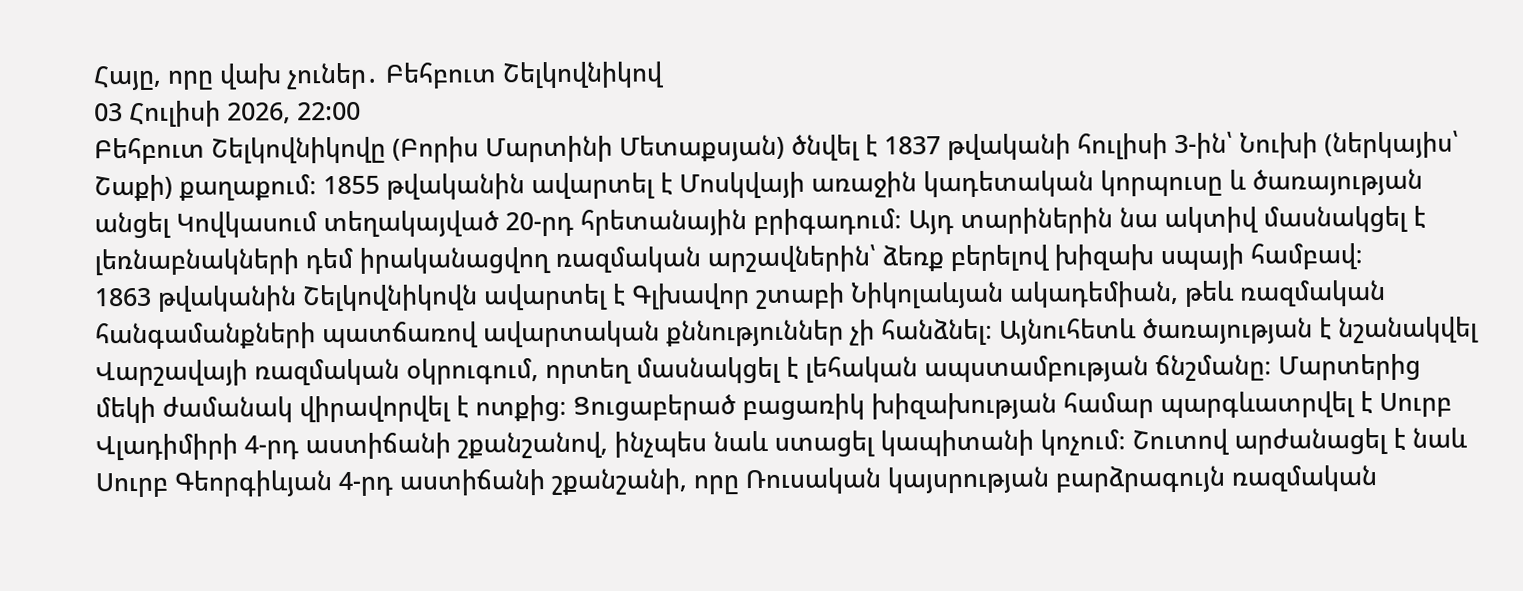Հայը, որը վախ չուներ․ Բեհբուտ Շելկովնիկով
03 Հուլիսի 2026, 22:00
Բեհբուտ Շելկովնիկովը (Բորիս Մարտինի Մետաքսյան) ծնվել է 1837 թվականի հուլիսի 3-ին՝ Նուխի (ներկայիս՝ Շաքի) քաղաքում։ 1855 թվականին ավարտել է Մոսկվայի առաջին կադետական կորպուսը և ծառայության անցել Կովկասում տեղակայված 20-րդ հրետանային բրիգադում։ Այդ տարիներին նա ակտիվ մասնակցել է լեռնաբնակների դեմ իրականացվող ռազմական արշավներին՝ ձեռք բերելով խիզախ սպայի համբավ։
1863 թվականին Շելկովնիկովն ավարտել է Գլխավոր շտաբի Նիկոլաևյան ակադեմիան, թեև ռազմական հանգամանքների պատճառով ավարտական քննություններ չի հանձնել։ Այնուհետև ծառայության է նշանակվել Վարշավայի ռազմական օկրուգում, որտեղ մասնակցել է լեհական ապստամբության ճնշմանը։ Մարտերից մեկի ժամանակ վիրավորվել է ոտքից։ Ցուցաբերած բացառիկ խիզախության համար պարգևատրվել է Սուրբ Վլադիմիրի 4-րդ աստիճանի շքանշանով, ինչպես նաև ստացել կապիտանի կոչում։ Շուտով արժանացել է նաև Սուրբ Գեորգիևյան 4-րդ աստիճանի շքանշանի, որը Ռուսական կայսրության բարձրագույն ռազմական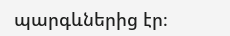պարգևներից էր։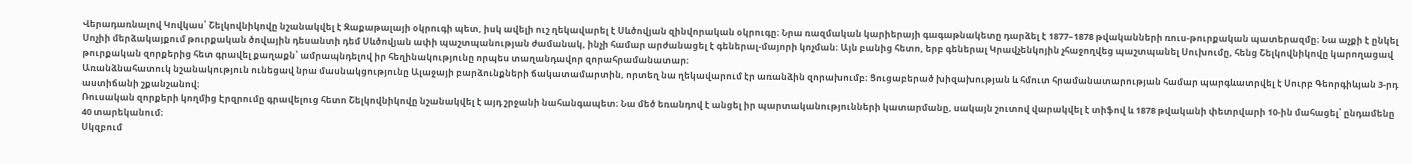Վերադառնալով Կովկաս՝ Շելկովնիկովը նշանակվել է Զաքաթալայի օկրուգի պետ, իսկ ավելի ուշ ղեկավարել է Սևծովյան զինվորական օկրուգը։ Նրա ռազմական կարիերայի գագաթնակետը դարձել է 1877–1878 թվականների ռուս-թուրքական պատերազմը։ Նա աչքի է ընկել Սոչիի մերձակայքում թուրքական ծովային դեսանտի դեմ Սևծովյան ափի պաշտպանության ժամանակ, ինչի համար արժանացել է գեներալ-մայորի կոչման։ Այն բանից հետո, երբ գեներալ Կրավչենկոյին չհաջողվեց պաշտպանել Սուխումը, հենց Շելկովնիկովը կարողացավ թուրքական զորքերից հետ գրավել քաղաքն՝ ամրապնդելով իր հեղինակությունը որպես տաղանդավոր զորահրամանատար։
Առանձնահատուկ նշանակություն ունեցավ նրա մասնակցությունը Ալաջայի բարձունքների ճակատամարտին, որտեղ նա ղեկավարում էր առանձին զորախումբ։ Ցուցաբերած խիզախության և հմուտ հրամանատարության համար պարգևատրվել է Սուրբ Գեորգիևյան 3-րդ աստիճանի շքանշանով։
Ռուսական զորքերի կողմից Էրզրումը գրավելուց հետո Շելկովնիկովը նշանակվել է այդ շրջանի նահանգապետ։ Նա մեծ եռանդով է անցել իր պարտականությունների կատարմանը, սակայն շուտով վարակվել է տիֆով և 1878 թվականի փետրվարի 10-ին մահացել՝ ընդամենը 40 տարեկանում։
Սկզբում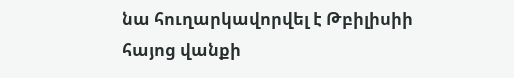նա հուղարկավորվել է Թբիլիսիի հայոց վանքի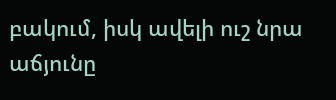բակում, իսկ ավելի ուշ նրա աճյունը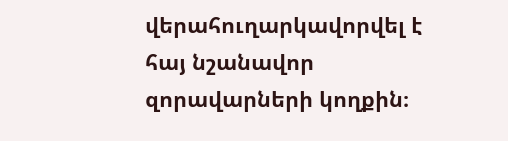վերահուղարկավորվել է հայ նշանավոր զորավարների կողքին։